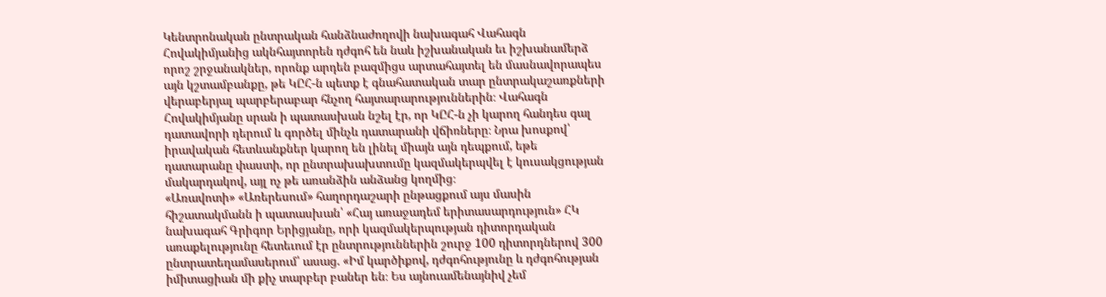Կենտրոնական ընտրական հանձնաժողովի նախագահ Վահագն Հովակիմյանից ակնհայտորեն դժգոհ են նաև իշխանական եւ իշխանամերձ որոշ շրջանակներ, որոնք արդեն բազմիցս արտահայտել են մասնավորապես այն կշտամբանքը, թե ԿԸՀ-ն պետք է գնահատական տար ընտրակաշառքների վերաբերյալ պարբերաբար հնչող հայտարարություններին։ Վահագն Հովակիմյանը սրան ի պատասխան նշել էր, որ ԿԸՀ-ն չի կարող հանդես գալ դատավորի դերում և գործել մինչև դատարանի վճիռները։ Նրա խոսքով՝ իրավական հետևանքներ կարող են լինել միայն այն դեպքում, եթե դատարանը փաստի, որ ընտրախախտումը կազմակերպվել է կուսակցության մակարդակով, այլ ոչ թե առանձին անձանց կողմից։
«Առավոտի» «Առերեսում» հաղորդաշարի ընթացքում այս մասին հիշատակմանն ի պատասխան՝ «Հայ առաջադեմ երիտասարդություն» ՀԿ նախագահ Գրիգոր Երիցյանը, որի կազմակերպության դիտորդական առաքելությունը հետեւում էր ընտրություններին շուրջ 100 դիտորդներով 300 ընտրատեղամասերում՝ ասաց. «Իմ կարծիքով, դժգոհությունը և դժգոհության իմիտացիան մի քիչ տարբեր բաներ են։ Ես այնուամենայնիվ չեմ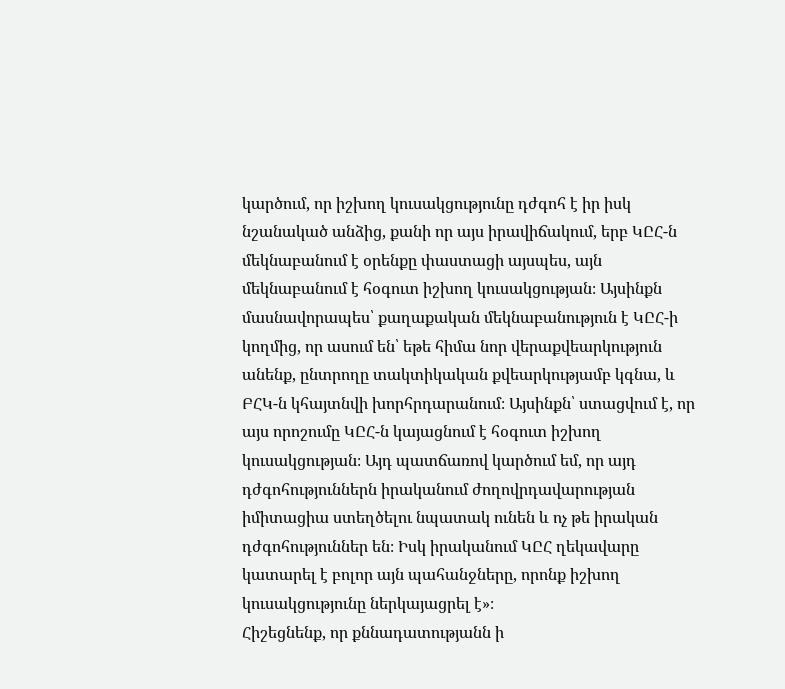կարծում, որ իշխող կուսակցությունը դժգոհ է իր իսկ նշանակած անձից, քանի որ այս իրավիճակում, երբ ԿԸՀ-ն մեկնաբանում է օրենքը փաստացի այսպես, այն մեկնաբանում է հօգուտ իշխող կուսակցության։ Այսինքն մասնավորապես՝ քաղաքական մեկնաբանություն է ԿԸՀ-ի կողմից, որ ասում են՝ եթե հիմա նոր վերաքվեարկություն անենք, ընտրողը տակտիկական քվեարկությամբ կգնա, և ԲՀԿ-ն կհայտնվի խորհրդարանում։ Այսինքն՝ ստացվում է, որ այս որոշումը ԿԸՀ-ն կայացնում է հօգուտ իշխող կուսակցության։ Այդ պատճառով կարծում եմ, որ այդ դժգոհություններն իրականում ժողովրդավարության իմիտացիա ստեղծելու նպատակ ունեն և ոչ թե իրական դժգոհություններ են։ Իսկ իրականում ԿԸՀ ղեկավարը կատարել է բոլոր այն պահանջները, որոնք իշխող կուսակցությունը ներկայացրել է»։
Հիշեցնենք, որ քննադատությանն ի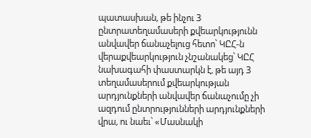պատասխան, թե ինչու 3 ընտրատեղամասերի քվեարկությունն անվավեր ճանաչելուց հետո՝ ԿԸՀ-ն վերաքվեարկություն չնշանակեց՝ ԿԸՀ նախագահի փաստարկն է, թե այդ 3 տեղամասերում քվեարկության արդյունքների անվավեր ճանաչումը չի ազդում ընտրությունների արդյունքների վրա, ու նաեւ՝ «Մասնակի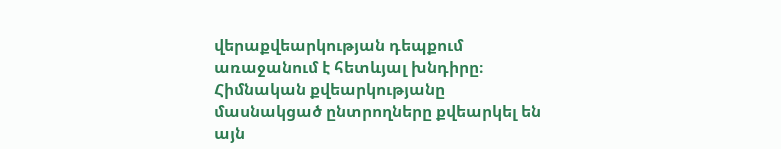վերաքվեարկության դեպքում առաջանում է հետևյալ խնդիրը։ Հիմնական քվեարկությանը մասնակցած ընտրողները քվեարկել են այն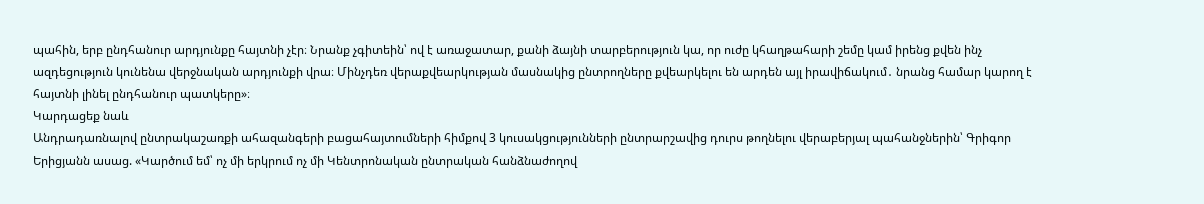պահին, երբ ընդհանուր արդյունքը հայտնի չէր։ Նրանք չգիտեին՝ ով է առաջատար, քանի ձայնի տարբերություն կա, որ ուժը կհաղթահարի շեմը կամ իրենց քվեն ինչ ազդեցություն կունենա վերջնական արդյունքի վրա։ Մինչդեռ վերաքվեարկության մասնակից ընտրողները քվեարկելու են արդեն այլ իրավիճակում․ նրանց համար կարող է հայտնի լինել ընդհանուր պատկերը»։
Կարդացեք նաև
Անդրադառնալով ընտրակաշառքի ահազանգերի բացահայտումների հիմքով 3 կուսակցությունների ընտրարշավից դուրս թողնելու վերաբերյալ պահանջներին՝ Գրիգոր Երիցյանն ասաց. «Կարծում եմ՝ ոչ մի երկրում ոչ մի Կենտրոնական ընտրական հանձնաժողով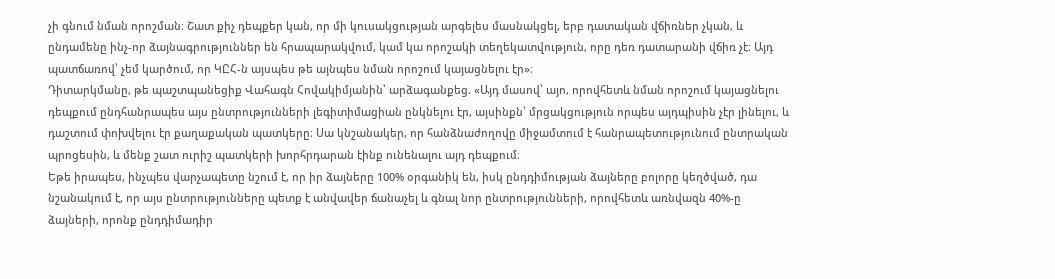չի գնում նման որոշման։ Շատ քիչ դեպքեր կան, որ մի կուսակցության արգելես մասնակցել, երբ դատական վճիռներ չկան, և ընդամենը ինչ-որ ձայնագրություններ են հրապարակվում, կամ կա որոշակի տեղեկատվություն, որը դեռ դատարանի վճիռ չէ։ Այդ պատճառով՝ չեմ կարծում, որ ԿԸՀ-ն այսպես թե այնպես նման որոշում կայացնելու էր»։
Դիտարկմանը, թե պաշտպանեցիք Վահագն Հովակիմյանին՝ արձագանքեց. «Այդ մասով՝ այո, որովհետև նման որոշում կայացնելու դեպքում ընդհանրապես այս ընտրությունների լեգիտիմացիան ընկնելու էր, այսինքն՝ մրցակցություն որպես այդպիսին չէր լինելու, և դաշտում փոխվելու էր քաղաքական պատկերը։ Սա կնշանակեր, որ հանձնաժողովը միջամտում է հանրապետությունում ընտրական պրոցեսին, և մենք շատ ուրիշ պատկերի խորհրդարան էինք ունենալու այդ դեպքում։
Եթե իրապես, ինչպես վարչապետը նշում է, որ իր ձայները 100% օրգանիկ են, իսկ ընդդիմության ձայները բոլորը կեղծված, դա նշանակում է, որ այս ընտրությունները պետք է անվավեր ճանաչել և գնալ նոր ընտրությունների, որովհետև առնվազն 40%-ը ձայների, որոնք ընդդիմադիր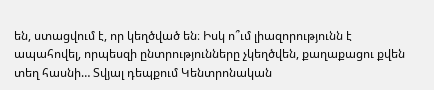են, ստացվում է, որ կեղծված են։ Իսկ ո՞ւմ լիազորությունն է ապահովել, որպեսզի ընտրությունները չկեղծվեն, քաղաքացու քվեն տեղ հասնի… Տվյալ դեպքում Կենտրոնական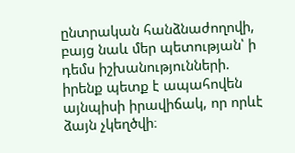ընտրական հանձնաժողովի, բայց նաև մեր պետության՝ ի դեմս իշխանությունների. իրենք պետք է ապահովեն այնպիսի իրավիճակ, որ որևէ ձայն չկեղծվի։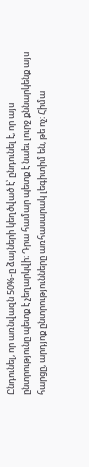Ընդունել, որ առնվազն 50%-ը ձայների կեղծված է՝ ընդունել է, որ այս ընտրությունը պետք է չեղարկվի։ Դրա համար պետք է նաեւ լուրջ քննարկենք այս հարցը, արդյոք ընտրությունները առհասարակ լեգիտիմ են, թե ոչ։ Հիմա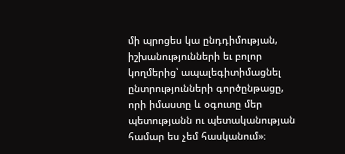մի պրոցես կա ընդդիմության, իշխանությունների եւ բոլոր կողմերից՝ ապալեգիտիմացնել ընտրությունների գործընթացը, որի իմաստը և օգուտը մեր պետությանն ու պետականության համար ես չեմ հասկանում»։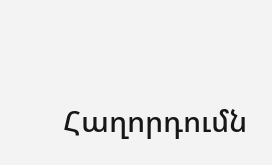Հաղորդումն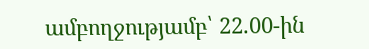ամբողջությամբ՝ 22.00-ին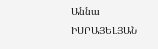Աննա ԻՍՐԱՅԵԼՅԱՆ